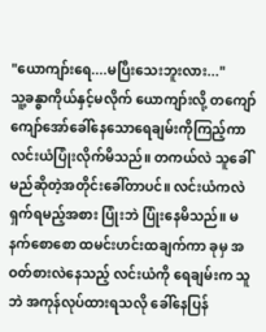"ယောကျာ်းရေ....မပြီးသေးဘူးလား..."
သူ့ခန္ဓာကိုယ်နှင့်မလိုက် ယောကျာ်းလို့ တကျော်ကျော်အော်ခေါ်နေသောရေချမ်းကိုကြည့်ကာ လင်းယံပြုံးလိုက်မိသည်။ တကယ်လဲ သူခေါ်မည်ဆိုတဲ့အတိုင်းခေါ်တာပင်။ လင်းယံကလဲရှက်ရမည့်အစား ပြုံးဘဲ ပြုံးနေမိသည်။ မနက်စောစော ထမင်းဟင်းထချက်ကာ ခုမှ အဝတ်စားလဲနေသည့် လင်းယံကို ရေချမ်းက သူဘဲ အကုန်လုပ်ထားရသလို ခေါ်နေပြန်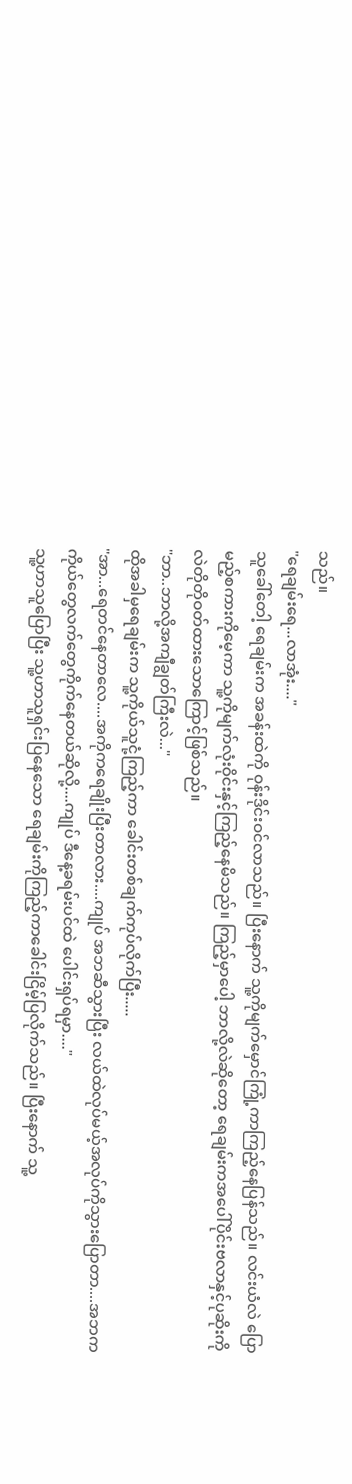သည်။
"ရေချမ်းရေ...လာအုံး...."
သူခေါ်တေါ့ ရေချမ်းက အခန်းထဲကို ဝုန်းဒိုင်းဝင်လာသည်။ ပြီးနောက် သူ့ကိုမျက်မှောင်ကြုံ့ကာကြည့်နေပြန်သည်။ လင်းယံလဲ ပြောမည့်စကားကိုမေ့ကာ သူ့ကိုမျက်လုံးဝိုင်းနှင့်ကြည့်နေမိသည်။ ကြည့်မှာပေါ့ ဘာလို့လဲဆိုတော့ ရေချမ်းကအပေါ်ပိုင်းဗလာနှင့်ပုဆိုးကိုလဲတိုတိုဝတ်ထားသောကြောင့်ဖြစ်သည်။
"ဘာ..ဘာလို့အကျီချွတ်ကြီးလဲ..."
ထိုအခါမှရေချမ်းက သူ့ကိုယ်သူငုံ့ကြည့်ကာ ခေါင်းတစ်ချက်ကုပ်လိုက်ပြီး.....
"အာ...ရေတင်နေတာလေ....အကိုကရေချိုးပြီးတာလား....ကျုပ် အဘဆီသွားပြီး လယ်ထဲလုပ်မယ့်အလုပ်ကိုသွားပြောတာ....အဘက ကိုယ်တွေလက်တွေကိုက်နေတယ်ဆိုလို့....ကျုပ် ဒီနေ့ခရမ်းပင်ထဲ ပေါင်းရှပ်ရမှာ...."
သူ့ဟာသူပြောပြီး သူ့ဟာသူရှင်းပြနေသော ရေချမ်းကိုကြည့်ကာခေါင်းငြိမ့်ပြလိုက်သည်။ ပြီးနောက် သူ့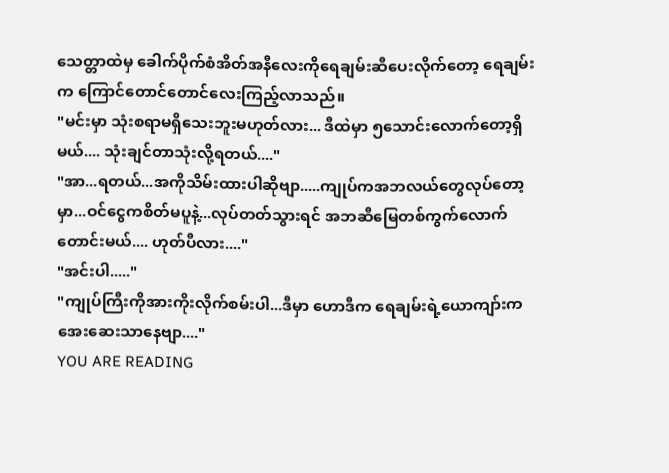သေတ္တာထဲမှ ခေါက်ပိုက်စံအိတ်အနီလေးကိုရေချမ်းဆီပေးလိုက်တော့ ရေချမ်းက ကြောင်တောင်တောင်လေးကြည့်လာသည်။
"မင်းမှာ သုံးစရာမရှိသေးဘူးမဟုတ်လား... ဒီထဲမှာ ၅သောင်းလောက်တော့ရှိမယ်.... သုံးချင်တာသုံးလို့ရတယ်...."
"အာ...ရတယ်...အကိုသိမ်းထားပါဆိုဗျာ.....ကျုပ်ကအဘလယ်တွေလုပ်တော့မှာ...ဝင်ငွေကစိတ်မပူနဲ့...လုပ်တတ်သွားရင် အဘဆီမြေတစ်ကွက်လောက်တောင်းမယ်.... ဟုတ်ပီလား...."
"အင်းပါ....."
"ကျုပ်ကြီးကိုအားကိုးလိုက်စမ်းပါ...ဒီမှာ ဟောဒီက ရေချမ်းရဲ့ယောကျာ်းက အေးဆေးသာနေဗျာ...."
YOU ARE READING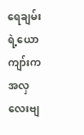ရေချမ်းရဲ့ယောကျာ်းက အလှလေးဗျ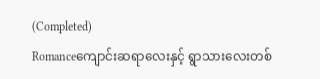(Completed)
Romanceကျောင်းဆရာလေးနှင့် ရွာသားလေးတစ်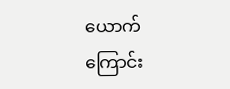ယောက်ကြောင်း